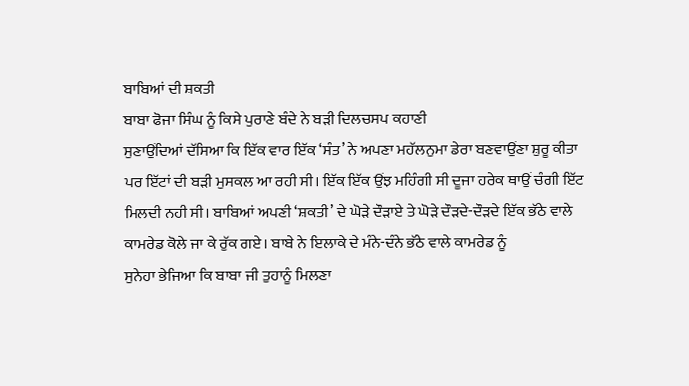ਬਾਬਿਆਂ ਦੀ ਸ਼ਕਤੀ
ਬਾਬਾ ਫੋਜਾ ਸਿੰਘ ਨੂੰ ਕਿਸੇ ਪੁਰਾਣੇ ਬੰਦੇ ਨੇ ਬੜੀ ਦਿਲਚਸਪ ਕਹਾਣੀ
ਸੁਣਾਉਂਦਿਆਂ ਦੱਸਿਆ ਕਿ ਇੱਕ ਵਾਰ ਇੱਕ ‘ਸੰਤ’ ਨੇ ਅਪਣਾ ਮਹੱਲਨੁਮਾ ਡੇਰਾ ਬਣਵਾਉਂਣਾ ਸ਼ੁਰੂ ਕੀਤਾ
ਪਰ ਇੱਟਾਂ ਦੀ ਬੜੀ ਮੁਸਕਲ ਆ ਰਹੀ ਸੀ। ਇੱਕ ਇੱਕ ਉਂਝ ਮਹਿੰਗੀ ਸੀ ਦੂਜਾ ਹਰੇਕ ਥਾਉਂ ਚੰਗੀ ਇੱਟ
ਮਿਲਦੀ ਨਹੀ ਸੀ। ਬਾਬਿਆਂ ਅਪਣੀ ‘ਸ਼ਕਤੀ’ ਦੇ ਘੋੜੇ ਦੌੜਾਏ ਤੇ ਘੋੜੇ ਦੌੜਦੇ-ਦੌੜਦੇ ਇੱਕ ਭੱਠੇ ਵਾਲੇ
ਕਾਮਰੇਡ ਕੋਲੇ ਜਾ ਕੇ ਰੁੱਕ ਗਏ। ਬਾਬੇ ਨੇ ਇਲਾਕੇ ਦੇ ਮੰਨੇ-ਦੰਨੇ ਭੱਠੇ ਵਾਲੇ ਕਾਮਰੇਡ ਨੂੰ
ਸੁਨੇਹਾ ਭੇਜਿਆ ਕਿ ਬਾਬਾ ਜੀ ਤੁਹਾਨੂੰ ਮਿਲਣਾ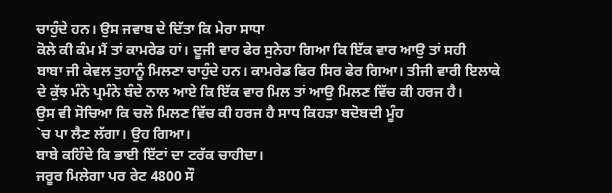ਚਾਹੁੰਦੇ ਹਨ। ਉਸ ਜਵਾਬ ਦੇ ਦਿੱਤਾ ਕਿ ਮੇਰਾ ਸਾਧਾ
ਕੋਲੇ ਕੀ ਕੰਮ ਮੈਂ ਤਾਂ ਕਾਮਰੇਡ ਹਾਂ। ਦੂਜੀ ਵਾਰ ਫੇਰ ਸੁਨੇਹਾ ਗਿਆ ਕਿ ਇੱਕ ਵਾਰ ਆਉ ਤਾਂ ਸਹੀ
ਬਾਬਾ ਜੀ ਕੇਵਲ ਤੁਹਾਨੂੰ ਮਿਲਣਾ ਚਾਹੁੰਦੇ ਹਨ। ਕਾਮਰੇਡ ਫਿਰ ਸਿਰ ਫੇਰ ਗਿਆ। ਤੀਜੀ ਵਾਰੀ ਇਲਾਕੇ
ਦੇ ਕੁੱਝ ਮੰਨੇ ਪ੍ਰਮੰਨੇ ਬੰਦੇ ਨਾਲ ਆਏ ਕਿ ਇੱਕ ਵਾਰ ਮਿਲ ਤਾਂ ਆਉ ਮਿਲਣ ਵਿੱਚ ਕੀ ਹਰਜ ਹੈ।
ਉਸ ਵੀ ਸੋਚਿਆ ਕਿ ਚਲੋ ਮਿਲਣ ਵਿੱਚ ਕੀ ਹਰਜ ਹੈ ਸਾਧ ਕਿਹੜਾ ਬਦੋਬਦੀ ਮੂੰਹ
`ਚ ਪਾ ਲੈਣ ਲੱਗਾ। ਉਹ ਗਿਆ।
ਬਾਬੇ ਕਹਿੰਦੇ ਕਿ ਭਾਈ ਇੱਟਾਂ ਦਾ ਟਰੱਕ ਚਾਹੀਦਾ।
ਜਰੂਰ ਮਿਲੇਗਾ ਪਰ ਰੇਟ 4800 ਸੌ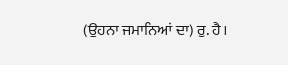(ਉਹਨਾ ਜਮਾਨਿਆਂ ਦਾ) ਰੁ. ਹੈ।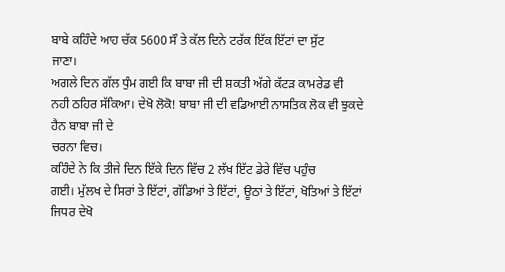ਬਾਬੇ ਕਹਿੰਦੇ ਆਹ ਚੱਕ 5600 ਸੌ ਤੇ ਕੱਲ ਦਿਨੇ ਟਰੱਕ ਇੱਕ ਇੱਟਾਂ ਦਾ ਸੁੱਟ
ਜਾਣਾ।
ਅਗਲੇ ਦਿਨ ਗੱਲ ਧੁੰਮ ਗਈ ਕਿ ਬਾਬਾ ਜੀ ਦੀ ਸ਼ਕਤੀ ਅੱਗੇ ਕੱਟੜ ਕਾਮਰੇਡ ਵੀ
ਨਹੀ ਠਹਿਰ ਸੱਕਿਆ। ਦੇਖੋ ਲੋਕੋ! ਬਾਬਾ ਜੀ ਦੀ ਵਡਿਆਈ ਨਾਸਤਿਕ ਲੋਕ ਵੀ ਝੁਕਦੇ ਹੈਨ ਬਾਬਾ ਜੀ ਦੇ
ਚਰਨਾ ਵਿਚ।
ਕਹਿੰਦੇ ਨੇ ਕਿ ਤੀਜੇ ਦਿਨ ਇੱਕੇ ਦਿਨ ਵਿੱਚ 2 ਲੱਖ ਇੱਟ ਡੇਰੇ ਵਿੱਚ ਪਹੁੰਚ
ਗਈ। ਮੁੱਲਖ ਦੇ ਸਿਰਾਂ ਤੇ ਇੱਟਾਂ, ਗੱਡਿਆਂ ਤੇ ਇੱਟਾਂ, ਊਠਾਂ ਤੇ ਇੱਟਾਂ, ਖੋਤਿਆਂ ਤੇ ਇੱਟਾਂ
ਜਿਧਰ ਦੇਖੋ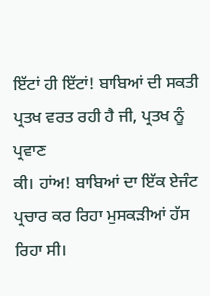ਇੱਟਾਂ ਹੀ ਇੱਟਾਂ! ਬਾਬਿਆਂ ਦੀ ਸਕਤੀ ਪ੍ਰਤਖ ਵਰਤ ਰਹੀ ਹੈ ਜੀ, ਪ੍ਰਤਖ ਨੂੰ ਪ੍ਰਵਾਣ
ਕੀ। ਹਾਂਅ! ਬਾਬਿਆਂ ਦਾ ਇੱਕ ਏਜੰਟ ਪ੍ਰਚਾਰ ਕਰ ਰਿਹਾ ਮੁਸਕੜੀਆਂ ਹੱਸ ਰਿਹਾ ਸੀ।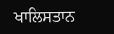ਖਾਲਿਸਤਾਨ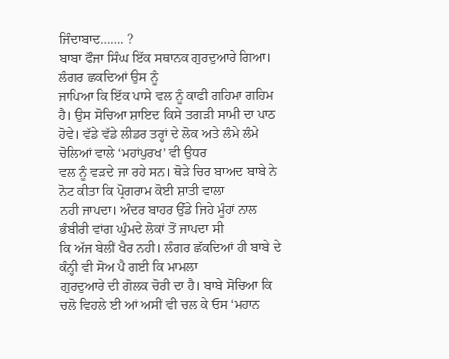ਜਿੰਦਾਬਾਦ……. ?
ਬਾਬਾ ਫੌਜਾ ਸਿੰਘ ਇੱਕ ਸਥਾਨਕ ਗੁਰਦੁਆਰੇ ਗਿਆ। ਲੰਗਰ ਛਕਦਿਆਂ ਉਸ ਨੂੰ
ਜਾਪਿਆ ਕਿ ਇੱਕ ਪਾਸੇ ਵਲ ਨੂੰ ਕਾਫੀ ਗਹਿਮਾ ਗਹਿਮ ਹੈ। ਉਸ ਸੋਚਿਆ ਸ਼ਾਇਦ ਕਿਸੇ ਤਗੜੀ ਸਾਮੀ ਦਾ ਪਾਠ
ਹੋਵੇ। ਵੱਡੇ ਵੱਡੇ ਲੀਡਰ ਤਰ੍ਹਾਂ ਦੇ ਲੋਕ ਅਤੇ ਲੰਮੇ ਲੰਮੇ ਚੋਲਿਆਂ ਵਾਲੇ ‘ਮਹਾਂਪੁਰਖ’ ਵੀ ਉਧਰ
ਵਲ ਨੂੰ ਵੜਦੇ ਜਾ ਰਹੇ ਸਨ। ਥੋੜੇ ਚਿਰ ਬਾਅਦ ਬਾਬੇ ਨੇ ਨੋਟ ਕੀਤਾ ਕਿ ਪ੍ਰੋਗਰਾਮ ਕੋਈ ਸ਼ਾਤੀ ਵਾਲਾ
ਨਹੀ ਜਾਪਦਾ। ਅੰਦਰ ਬਾਹਰ ਉੱਡੇ ਜਿਹੇ ਮੂੰਹਾਂ ਨਾਲ ਭੰਬੀਰੀ ਵਾਂਗ ਘੁੰਮਦੇ ਲੋਕਾਂ ਤੋਂ ਜਾਪਦਾ ਸੀ
ਕਿ ਅੱਜ ਬੇਲੀਂ ਖੈਰ ਨਹੀ। ਲੰਗਰ ਛੱਕਦਿਆਂ ਹੀ ਬਾਬੇ ਦੇ ਕੰਨ੍ਹੀ ਵੀ ਸੋਅ ਪੈ ਗਈ ਕਿ ਮਾਮਲਾ
ਗੁਰਦੁਆਰੇ ਦੀ ਗੋਲਕ ਚੋਰੀ ਦਾ ਹੈ। ਬਾਬੇ ਸੋਚਿਆ ਕਿ ਚਲੋ ਵਿਹਲੇ ਈ ਆਂ ਅਸੀਂ ਵੀ ਚਲ ਕੇ ਓਸ ‘ਮਹਾਨ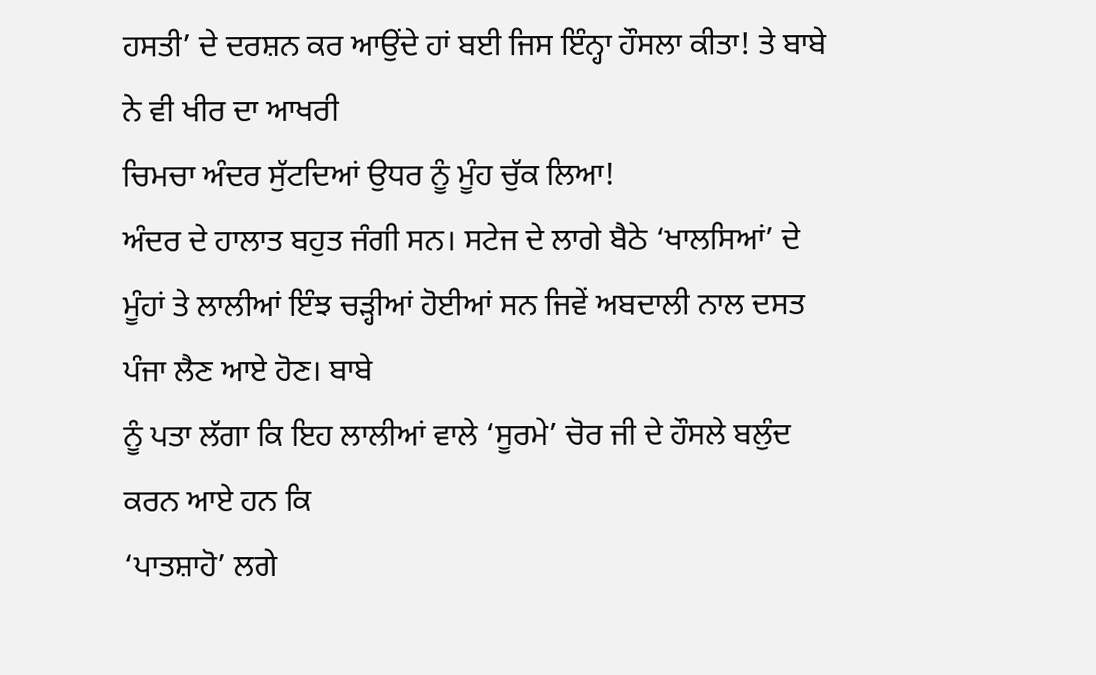ਹਸਤੀ’ ਦੇ ਦਰਸ਼ਨ ਕਰ ਆਉਂਦੇ ਹਾਂ ਬਈ ਜਿਸ ਇੰਨ੍ਹਾ ਹੌਸਲਾ ਕੀਤਾ! ਤੇ ਬਾਬੇ ਨੇ ਵੀ ਖੀਰ ਦਾ ਆਖਰੀ
ਚਿਮਚਾ ਅੰਦਰ ਸੁੱਟਦਿਆਂ ਉਧਰ ਨੂੰ ਮੂੰਹ ਚੁੱਕ ਲਿਆ!
ਅੰਦਰ ਦੇ ਹਾਲਾਤ ਬਹੁਤ ਜੰਗੀ ਸਨ। ਸਟੇਜ ਦੇ ਲਾਗੇ ਬੈਠੇ ‘ਖਾਲਸਿਆਂ’ ਦੇ
ਮੂੰਹਾਂ ਤੇ ਲਾਲੀਆਂ ਇੰਝ ਚੜ੍ਹੀਆਂ ਹੋਈਆਂ ਸਨ ਜਿਵੇਂ ਅਬਦਾਲੀ ਨਾਲ ਦਸਤ ਪੰਜਾ ਲੈਣ ਆਏ ਹੋਣ। ਬਾਬੇ
ਨੂੰ ਪਤਾ ਲੱਗਾ ਕਿ ਇਹ ਲਾਲੀਆਂ ਵਾਲੇ ‘ਸੂਰਮੇ’ ਚੋਰ ਜੀ ਦੇ ਹੌਸਲੇ ਬਲੁੰਦ ਕਰਨ ਆਏ ਹਨ ਕਿ
‘ਪਾਤਸ਼ਾਹੋ’ ਲਗੇ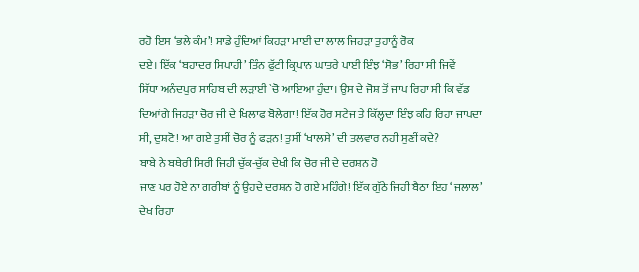ਰਹੋ ਇਸ ‘ਭਲੇ ਕੰਮ’! ਸਾਡੇ ਹੁੰਦਿਆਂ ਕਿਹੜਾ ਮਾਈ ਦਾ ਲਾਲ ਜਿਹੜਾ ਤੁਹਾਨੂੰ ਰੋਕ
ਦਏ। ਇੱਕ ‘ਬਹਾਦਰ ਸਿਪਾਹੀ’ ਤਿੰਨ ਫੁੱਟੀ ਕ੍ਰਿਪਾਨ ਘਾਤਰੇ ਪਾਈ ਇੰਝ ‘ਸੋਭ’ ਰਿਹਾ ਸੀ ਜਿਵੇਂ
ਸਿੱਧਾ ਅਨੰਦਪੁਰ ਸਾਹਿਬ ਦੀ ਲੜਾਈ `ਚੋ ਆਇਆ ਹੁੰਦਾ। ਉਸ ਦੇ ਜੋਸ਼ ਤੋਂ ਜਾਪ ਰਿਹਾ ਸੀ ਕਿ ਵੱਡ
ਦਿਆਂਗੇ ਜਿਹੜਾ ਚੋਰ ਜੀ ਦੇ ਖਿਲਾਫ ਬੋਲੇਗਾ! ਇੱਕ ਹੋਰ ਸਟੇਜ ਤੇ ਕਿੱਲ੍ਹਦਾ ਇੰਝ ਕਹਿ ਰਿਹਾ ਜਾਪਦਾ
ਸੀ, ਦੁਸ਼ਟੋ! ਆ ਗਏ ਤੁਸੀਂ ਚੋਰ ਨੂੰ ਫੜਨ! ਤੁਸੀਂ ‘ਖਾਲਸੇ’ ਦੀ ਤਲਵਾਰ ਨਹੀ ਸੁਣੀਂ ਕਦੇ?
ਬਾਬੇ ਨੇ ਬਥੇਰੀ ਸਿਰੀ ਜਿਹੀ ਚੁੱਕ-ਚੁੱਕ ਦੇਖੀ ਕਿ ਚੋਰ ਜੀ ਦੇ ਦਰਸ਼ਨ ਹੋ
ਜਾਣ ਪਰ ਹੋਏ ਨਾ ਗਰੀਬਾਂ ਨੂੰ ਉਹਦੇ ਦਰਸ਼ਨ ਹੋ ਗਏ ਮਹਿੰਗੇ! ਇੱਕ ਗੁੱਠੇ ਜਿਹੀ ਬੈਠਾ ਇਹ ‘ਜਲਾਲ’
ਦੇਖ ਰਿਹਾ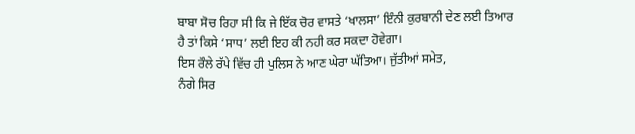ਬਾਬਾ ਸੋਚ ਰਿਹਾ ਸੀ ਕਿ ਜੇ ਇੱਕ ਚੋਰ ਵਾਸਤੇ ‘ਖਾਲਸਾ’ ਇੰਨੀ ਕੁਰਬਾਨੀ ਦੇਣ ਲਈ ਤਿਆਰ
ਹੈ ਤਾਂ ਕਿਸੇ ‘ਸਾਧ’ ਲਈ ਇਹ ਕੀ ਨਹੀ ਕਰ ਸਕਦਾ ਹੋਵੇਗਾ।
ਇਸ ਰੌਲੇ ਰੱਪੇ ਵਿੱਚ ਹੀ ਪੁਲਿਸ ਨੇ ਆਣ ਘੇਰਾ ਘੱਤਿਆ। ਜੁੱਤੀਆਂ ਸਮੇਤ,
ਨੰਗੇ ਸਿਰ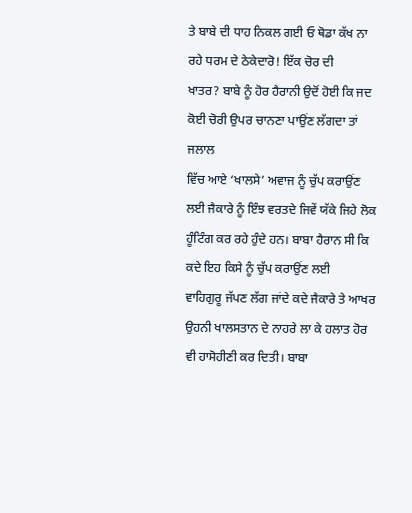ਤੇ ਬਾਬੇ ਦੀ ਧਾਹ ਨਿਕਲ ਗਈ ਓ ਥੋਡਾ ਕੱਖ ਨਾ ਰਹੇ ਧਰਮ ਦੇ ਠੇਕੇਦਾਰੋ! ਇੱਕ ਚੋਰ ਦੀ
ਖਾਤਰ? ਬਾਬੇ ਨੂੰ ਹੋਰ ਹੈਰਾਨੀ ਉਦੋਂ ਹੋਈ ਕਿ ਜਦ ਕੋਈ ਚੋਰੀ ਉਪਰ ਚਾਨਣਾ ਪਾਉਂਣ ਲੱਗਦਾ ਤਾਂ ਜਲਾਲ
ਵਿੱਚ ਆਏ ‘ਖਾਲਸੇ’ ਅਵਾਜ ਨੂੰ ਚੁੱਪ ਕਰਾਉਂਣ ਲਈ ਜੈਕਾਰੇ ਨੂੰ ਇੰਝ ਵਰਤਦੇ ਜਿਵੇਂ ਯੱਕੇ ਜਿਹੇ ਲੋਕ
ਹੂੰਟਿੰਗ ਕਰ ਰਹੇ ਹੁੰਦੇ ਹਨ। ਬਾਬਾ ਹੈਰਾਨ ਸੀ ਕਿ ਕਦੇ ਇਹ ਕਿਸੇ ਨੂੰ ਚੁੱਪ ਕਰਾਉਂਣ ਲਈ
ਵਾਹਿਗੁਰੂ ਜੱਪਣ ਲੱਗ ਜਾਂਦੇ ਕਦੇ ਜੈਕਾਰੇ ਤੇ ਆਖਰ ਉਹਨੀ ਖਾਲਸਤਾਨ ਦੇ ਨਾਹਰੇ ਲਾ ਕੇ ਹਲਾਤ ਹੋਰ
ਵੀ ਹਾਸੋਹੀਣੀ ਕਰ ਦਿਤੀ। ਬਾਬਾ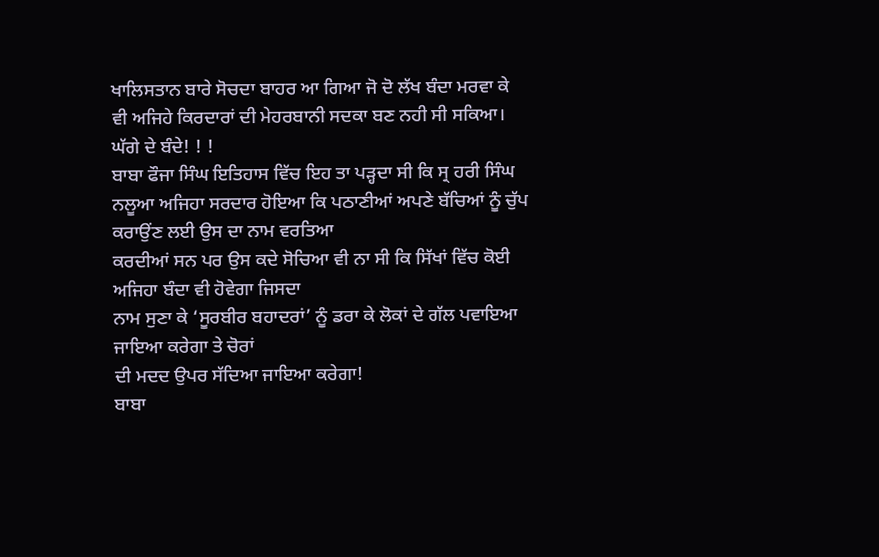ਖਾਲਿਸਤਾਨ ਬਾਰੇ ਸੋਚਦਾ ਬਾਹਰ ਆ ਗਿਆ ਜੋ ਦੋ ਲੱਖ ਬੰਦਾ ਮਰਵਾ ਕੇ
ਵੀ ਅਜਿਹੇ ਕਿਰਦਾਰਾਂ ਦੀ ਮੇਹਰਬਾਨੀ ਸਦਕਾ ਬਣ ਨਹੀ ਸੀ ਸਕਿਆ।
ਘੱਗੇ ਦੇ ਬੰਦੇ! ! !
ਬਾਬਾ ਫੌਜਾ ਸਿੰਘ ਇਤਿਹਾਸ ਵਿੱਚ ਇਹ ਤਾ ਪੜ੍ਹਦਾ ਸੀ ਕਿ ਸ੍ਰ ਹਰੀ ਸਿੰਘ
ਨਲੂਆ ਅਜਿਹਾ ਸਰਦਾਰ ਹੋਇਆ ਕਿ ਪਠਾਣੀਆਂ ਅਪਣੇ ਬੱਚਿਆਂ ਨੂੰ ਚੁੱਪ ਕਰਾਉਂਣ ਲਈ ਉਸ ਦਾ ਨਾਮ ਵਰਤਿਆ
ਕਰਦੀਆਂ ਸਨ ਪਰ ਉਸ ਕਦੇ ਸੋਚਿਆ ਵੀ ਨਾ ਸੀ ਕਿ ਸਿੱਖਾਂ ਵਿੱਚ ਕੋਈ ਅਜਿਹਾ ਬੰਦਾ ਵੀ ਹੋਵੇਗਾ ਜਿਸਦਾ
ਨਾਮ ਸੁਣਾ ਕੇ ‘ਸੂਰਬੀਰ ਬਹਾਦਰਾਂ’ ਨੂੰ ਡਰਾ ਕੇ ਲੋਕਾਂ ਦੇ ਗੱਲ ਪਵਾਇਆ ਜਾਇਆ ਕਰੇਗਾ ਤੇ ਚੋਰਾਂ
ਦੀ ਮਦਦ ਉਪਰ ਸੱਦਿਆ ਜਾਇਆ ਕਰੇਗਾ!
ਬਾਬਾ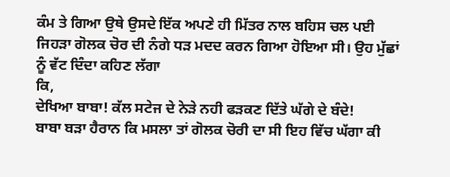ਕੰਮ ਤੇ ਗਿਆ ਉਥੇ ਉਸਦੇ ਇੱਕ ਅਪਣੇ ਹੀ ਮਿੱਤਰ ਨਾਲ ਬਹਿਸ ਚਲ ਪਈ
ਜਿਹੜਾ ਗੋਲਕ ਚੋਰ ਦੀ ਨੰਗੇ ਧੜ ਮਦਦ ਕਰਨ ਗਿਆ ਹੋਇਆ ਸੀ। ਉਹ ਮੁੱਛਾਂ ਨੂੰ ਵੱਟ ਦਿੰਦਾ ਕਹਿਣ ਲੱਗਾ
ਕਿ,
ਦੇਖਿਆ ਬਾਬਾ! ਕੱਲ ਸਟੇਜ ਦੇ ਨੇੜੇ ਨਹੀ ਫੜਕਣ ਦਿੱਤੇ ਘੱਗੇ ਦੇ ਬੰਦੇ!
ਬਾਬਾ ਬੜਾ ਹੈਰਾਨ ਕਿ ਮਸਲਾ ਤਾਂ ਗੋਲਕ ਚੋਰੀ ਦਾ ਸੀ ਇਹ ਵਿੱਚ ਘੱਗਾ ਕੀ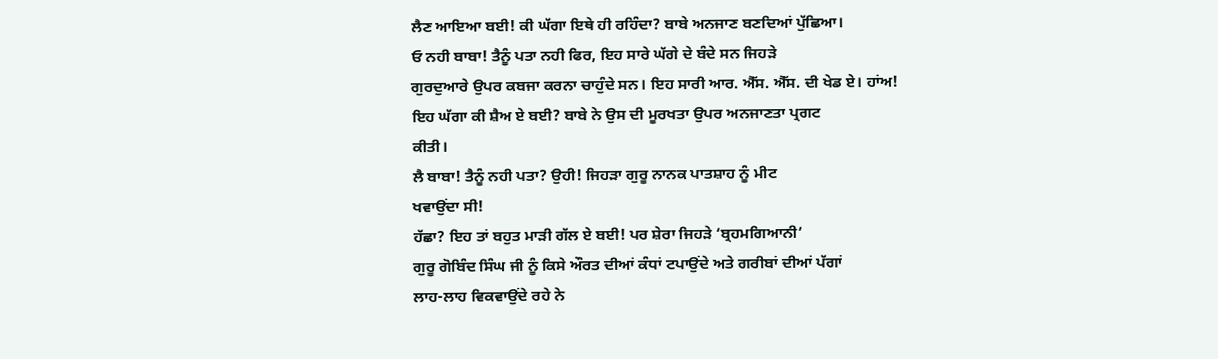ਲੈਣ ਆਇਆ ਬਈ! ਕੀ ਘੱਗਾ ਇਥੇ ਹੀ ਰਹਿੰਦਾ? ਬਾਬੇ ਅਨਜਾਣ ਬਣਦਿਆਂ ਪੁੱਛਿਆ।
ਓ ਨਹੀ ਬਾਬਾ! ਤੈਨੂੰ ਪਤਾ ਨਹੀ ਫਿਰ, ਇਹ ਸਾਰੇ ਘੱਗੇ ਦੇ ਬੰਦੇ ਸਨ ਜਿਹੜੇ
ਗੁਰਦੁਆਰੇ ਉਪਰ ਕਬਜਾ ਕਰਨਾ ਚਾਹੁੰਦੇ ਸਨ। ਇਹ ਸਾਰੀ ਆਰ. ਐੱਸ. ਐੱਸ. ਦੀ ਖੇਡ ਏ। ਹਾਂਅ!
ਇਹ ਘੱਗਾ ਕੀ ਸ਼ੈਅ ਏ ਬਈ? ਬਾਬੇ ਨੇ ਉਸ ਦੀ ਮੂਰਖਤਾ ਉਪਰ ਅਨਜਾਣਤਾ ਪ੍ਰਗਟ
ਕੀਤੀ।
ਲੈ ਬਾਬਾ! ਤੈਨੂੰ ਨਹੀ ਪਤਾ? ਉਹੀ! ਜਿਹੜਾ ਗੁਰੂ ਨਾਨਕ ਪਾਤਸ਼ਾਹ ਨੂੰ ਮੀਟ
ਖਵਾਉਂਦਾ ਸੀ!
ਹੱਛਾ? ਇਹ ਤਾਂ ਬਹੁਤ ਮਾੜੀ ਗੱਲ ਏ ਬਈ! ਪਰ ਸ਼ੇਰਾ ਜਿਹੜੇ ‘ਬ੍ਰਹਮਗਿਆਨੀ’
ਗੁਰੂ ਗੋਬਿੰਦ ਸਿੰਘ ਜੀ ਨੂੰ ਕਿਸੇ ਔਰਤ ਦੀਆਂ ਕੰਧਾਂ ਟਪਾਉਂਦੇ ਅਤੇ ਗਰੀਬਾਂ ਦੀਆਂ ਪੱਗਾਂ
ਲਾਹ-ਲਾਹ ਵਿਕਵਾਉਂਦੇ ਰਹੇ ਨੇ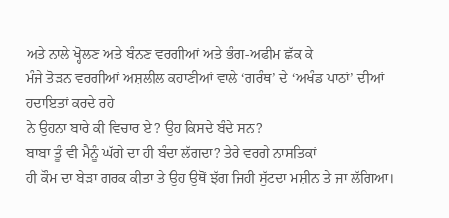ਅਤੇ ਨਾਲੇ ਖ੍ਹੋਲਣ ਅਤੇ ਬੰਨਣ ਵਰਗੀਆਂ ਅਤੇ ਭੰਗ-ਅਫੀਮ ਛੱਕ ਕੇ
ਮੰਜੇ ਤੋੜਨ ਵਰਗੀਆਂ ਅਸ਼ਲੀਲ ਕਹਾਣੀਆਂ ਵਾਲੇ ‘ਗਰੰਥ’ ਦੇ ‘ਅਖੰਡ ਪਾਠਾਂ’ ਦੀਆਂ ਹਦਾਇਤਾਂ ਕਰਦੇ ਰਹੇ
ਨੇ ਉਹਨਾ ਬਾਰੇ ਕੀ ਵਿਚਾਰ ਏ? ਉਹ ਕਿਸਦੇ ਬੰਦੇ ਸਨ?
ਬਾਬਾ ਤੂੰ ਵੀ ਮੈਨੂੰ ਘੱਗੇ ਦਾ ਹੀ ਬੰਦਾ ਲੱਗਦਾ? ਤੇਰੇ ਵਰਗੇ ਨਾਸਤਿਕਾਂ
ਹੀ ਕੌਮ ਦਾ ਬੇੜਾ ਗਰਕ ਕੀਤਾ ਤੇ ਉਹ ਉਥੋਂ ਝੱਗ ਜਿਹੀ ਸੁੱਟਦਾ ਮਸ਼ੀਨ ਤੇ ਜਾ ਲੱਗਿਆ।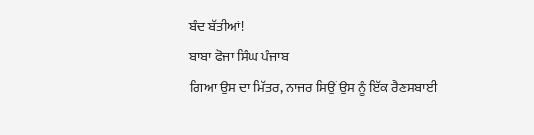ਬੰਦ ਬੱਤੀਆਂ!
ਬਾਬਾ ਫੋਜਾ ਸਿੰਘ ਪੰਜਾਬ
ਗਿਆ ਉਸ ਦਾ ਮਿੱਤਰ, ਨਾਜਰ ਸਿਉਂ ਉਸ ਨੂੰ ਇੱਕ ਰੈਣਸਬਾਈ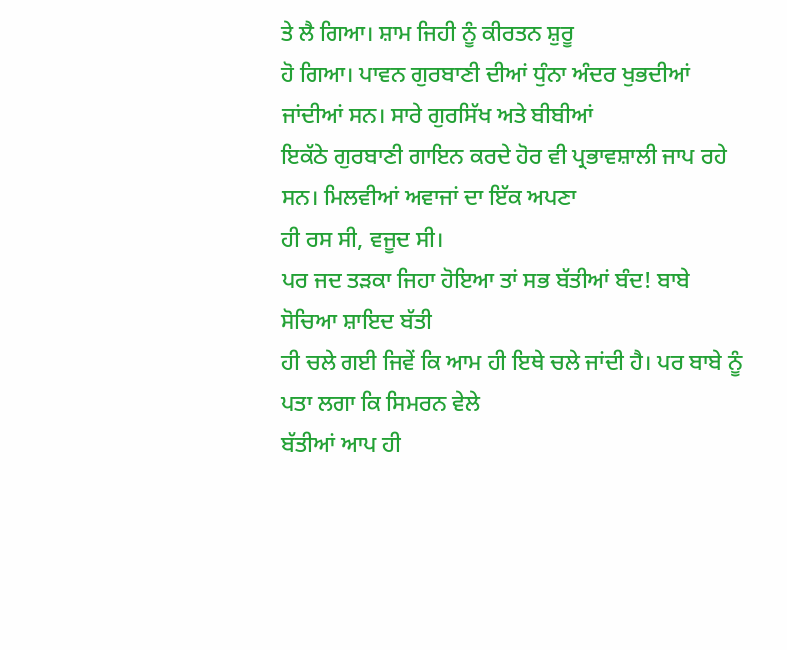ਤੇ ਲੈ ਗਿਆ। ਸ਼ਾਮ ਜਿਹੀ ਨੂੰ ਕੀਰਤਨ ਸ਼ੁਰੂ
ਹੋ ਗਿਆ। ਪਾਵਨ ਗੁਰਬਾਣੀ ਦੀਆਂ ਧੁੰਨਾ ਅੰਦਰ ਖੁਭਦੀਆਂ ਜਾਂਦੀਆਂ ਸਨ। ਸਾਰੇ ਗੁਰਸਿੱਖ ਅਤੇ ਬੀਬੀਆਂ
ਇਕੱਠੇ ਗੁਰਬਾਣੀ ਗਾਇਨ ਕਰਦੇ ਹੋਰ ਵੀ ਪ੍ਰਭਾਵਸ਼ਾਲੀ ਜਾਪ ਰਹੇ ਸਨ। ਮਿਲਵੀਆਂ ਅਵਾਜਾਂ ਦਾ ਇੱਕ ਅਪਣਾ
ਹੀ ਰਸ ਸੀ, ਵਜੂਦ ਸੀ।
ਪਰ ਜਦ ਤੜਕਾ ਜਿਹਾ ਹੋਇਆ ਤਾਂ ਸਭ ਬੱਤੀਆਂ ਬੰਦ! ਬਾਬੇ ਸੋਚਿਆ ਸ਼ਾਇਦ ਬੱਤੀ
ਹੀ ਚਲੇ ਗਈ ਜਿਵੇਂ ਕਿ ਆਮ ਹੀ ਇਥੇ ਚਲੇ ਜਾਂਦੀ ਹੈ। ਪਰ ਬਾਬੇ ਨੂੰ ਪਤਾ ਲਗਾ ਕਿ ਸਿਮਰਨ ਵੇਲੇ
ਬੱਤੀਆਂ ਆਪ ਹੀ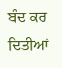ਬੰਦ ਕਰ ਦਿਤੀਆਂ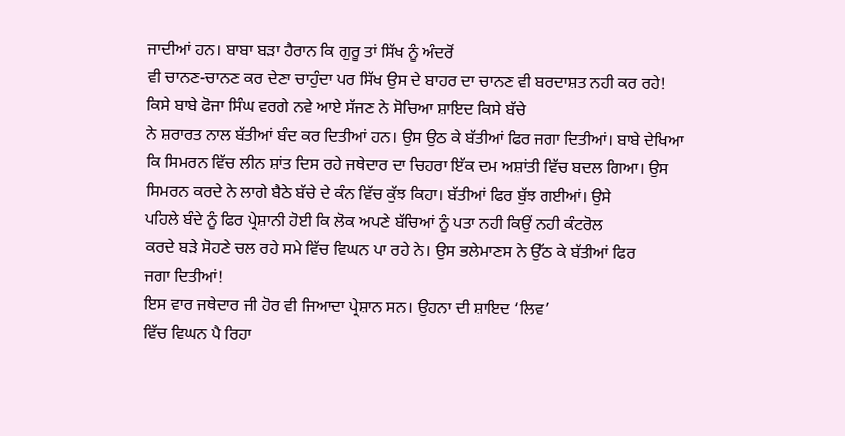ਜਾਦੀਆਂ ਹਨ। ਬਾਬਾ ਬੜਾ ਹੈਰਾਨ ਕਿ ਗੁਰੂ ਤਾਂ ਸਿੱਖ ਨੂੰ ਅੰਦਰੋਂ
ਵੀ ਚਾਨਣ-ਚਾਨਣ ਕਰ ਦੇਣਾ ਚਾਹੁੰਦਾ ਪਰ ਸਿੱਖ ਉਸ ਦੇ ਬਾਹਰ ਦਾ ਚਾਨਣ ਵੀ ਬਰਦਾਸ਼ਤ ਨਹੀ ਕਰ ਰਹੇ!
ਕਿਸੇ ਬਾਬੇ ਫੋਜਾ ਸਿੰਘ ਵਰਗੇ ਨਵੇ ਆਏ ਸੱਜਣ ਨੇ ਸੋਚਿਆ ਸ਼ਾਇਦ ਕਿਸੇ ਬੱਚੇ
ਨੇ ਸ਼ਰਾਰਤ ਨਾਲ ਬੱਤੀਆਂ ਬੰਦ ਕਰ ਦਿਤੀਆਂ ਹਨ। ਉਸ ਉਠ ਕੇ ਬੱਤੀਆਂ ਫਿਰ ਜਗਾ ਦਿਤੀਆਂ। ਬਾਬੇ ਦੇਖਿਆ
ਕਿ ਸਿਮਰਨ ਵਿੱਚ ਲੀਨ ਸ਼ਾਂਤ ਦਿਸ ਰਹੇ ਜਥੇਦਾਰ ਦਾ ਚਿਹਰਾ ਇੱਕ ਦਮ ਅਸ਼ਾਂਤੀ ਵਿੱਚ ਬਦਲ ਗਿਆ। ਉਸ
ਸਿਮਰਨ ਕਰਦੇ ਨੇ ਲਾਗੇ ਬੈਠੇ ਬੱਚੇ ਦੇ ਕੰਨ ਵਿੱਚ ਕੁੱਝ ਕਿਹਾ। ਬੱਤੀਆਂ ਫਿਰ ਬੁੱਝ ਗਈਆਂ। ਉਸੇ
ਪਹਿਲੇ ਬੰਦੇ ਨੂੰ ਫਿਰ ਪ੍ਰੇਸ਼ਾਨੀ ਹੋਈ ਕਿ ਲੋਕ ਅਪਣੇ ਬੱਚਿਆਂ ਨੂੰ ਪਤਾ ਨਹੀ ਕਿਉਂ ਨਹੀ ਕੰਟਰੋਲ
ਕਰਦੇ ਬੜੇ ਸੋਹਣੇ ਚਲ ਰਹੇ ਸਮੇ ਵਿੱਚ ਵਿਘਨ ਪਾ ਰਹੇ ਨੇ। ਉਸ ਭਲੇਮਾਣਸ ਨੇ ਉੱਠ ਕੇ ਬੱਤੀਆਂ ਫਿਰ
ਜਗਾ ਦਿਤੀਆਂ!
ਇਸ ਵਾਰ ਜਥੇਦਾਰ ਜੀ ਹੋਰ ਵੀ ਜਿਆਦਾ ਪ੍ਰੇਸ਼ਾਨ ਸਨ। ਉਹਨਾ ਦੀ ਸ਼ਾਇਦ ‘ਲਿਵ’
ਵਿੱਚ ਵਿਘਨ ਪੈ ਰਿਹਾ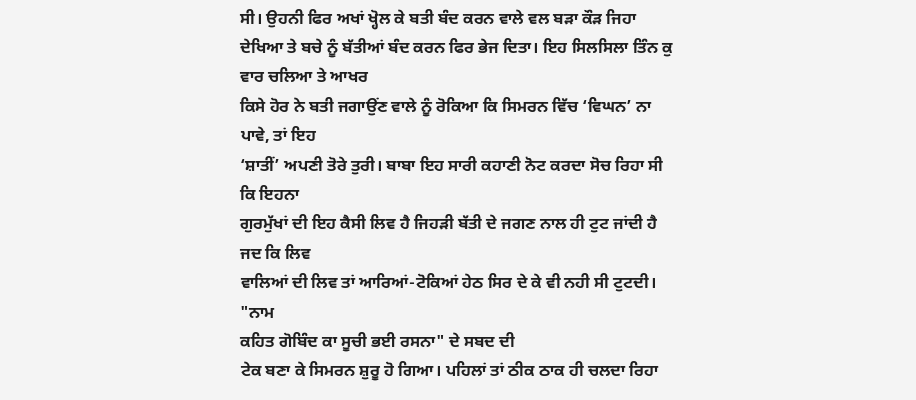ਸੀ। ਉਹਨੀ ਫਿਰ ਅਖਾਂ ਖ੍ਹੋਲ ਕੇ ਬਤੀ ਬੰਦ ਕਰਨ ਵਾਲੇ ਵਲ ਬੜਾ ਕੌੜ ਜਿਹਾ
ਦੇਖਿਆ ਤੇ ਬਚੇ ਨੂੰ ਬੱਤੀਆਂ ਬੰਦ ਕਰਨ ਫਿਰ ਭੇਜ ਦਿਤਾ। ਇਹ ਸਿਲਸਿਲਾ ਤਿੰਨ ਕੁ ਵਾਰ ਚਲਿਆ ਤੇ ਆਖਰ
ਕਿਸੇ ਹੋਰ ਨੇ ਬਤੀ ਜਗਾਉਂਣ ਵਾਲੇ ਨੂੰ ਰੋਕਿਆ ਕਿ ਸਿਮਰਨ ਵਿੱਚ ‘ਵਿਘਨ’ ਨਾ ਪਾਵੇ, ਤਾਂ ਇਹ
‘ਸ਼ਾਤੀਂ’ ਅਪਣੀ ਤੋਰੇ ਤੁਰੀ। ਬਾਬਾ ਇਹ ਸਾਰੀ ਕਹਾਣੀ ਨੋਟ ਕਰਦਾ ਸੋਚ ਰਿਹਾ ਸੀ ਕਿ ਇਹਨਾ
ਗੁਰਮੁੱਖਾਂ ਦੀ ਇਹ ਕੈਸੀ ਲਿਵ ਹੈ ਜਿਹੜੀ ਬੱਤੀ ਦੇ ਜਗਣ ਨਾਲ ਹੀ ਟੁਟ ਜਾਂਦੀ ਹੈ ਜਦ ਕਿ ਲਿਵ
ਵਾਲਿਆਂ ਦੀ ਲਿਵ ਤਾਂ ਆਰਿਆਂ-ਟੋਕਿਆਂ ਹੇਠ ਸਿਰ ਦੇ ਕੇ ਵੀ ਨਹੀ ਸੀ ਟੁਟਦੀ।
"ਨਾਮ
ਕਹਿਤ ਗੋਬਿੰਦ ਕਾ ਸੂਚੀ ਭਈ ਰਸਨਾ" ਦੇ ਸਬਦ ਦੀ
ਟੇਕ ਬਣਾ ਕੇ ਸਿਮਰਨ ਸ਼ੁਰੂ ਹੋ ਗਿਆ। ਪਹਿਲਾਂ ਤਾਂ ਠੀਕ ਠਾਕ ਹੀ ਚਲਦਾ ਰਿਹਾ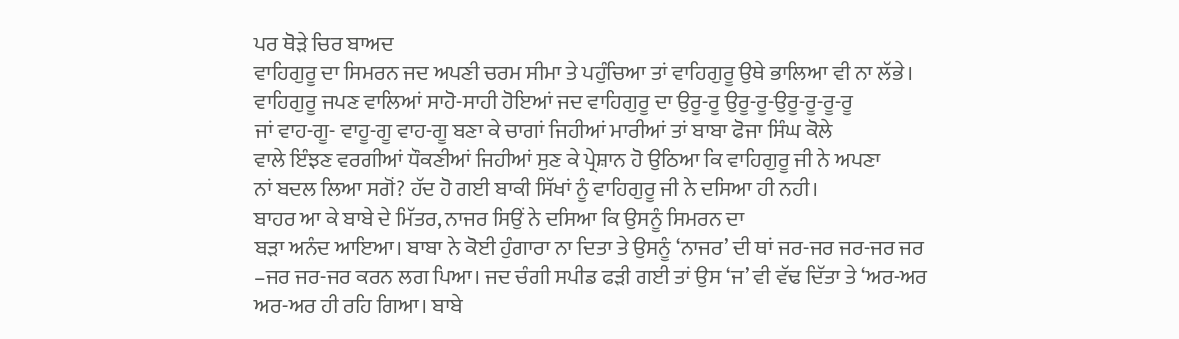ਪਰ ਥੋੜੇ ਚਿਰ ਬਾਅਦ
ਵਾਹਿਗੁਰੂ ਦਾ ਸਿਮਰਨ ਜਦ ਅਪਣੀ ਚਰਮ ਸੀਮਾ ਤੇ ਪਹੁੰਚਿਆ ਤਾਂ ਵਾਹਿਗੁਰੂ ਉਥੇ ਭਾਲਿਆ ਵੀ ਨਾ ਲੱਭੇ।
ਵਾਹਿਗੁਰੂ ਜਪਣ ਵਾਲਿਆਂ ਸਾਹੋ-ਸਾਹੀ ਹੋਇਆਂ ਜਦ ਵਾਹਿਗੁਰੂ ਦਾ ਉਰੂ-ਰੂ ਉਰੂ-ਰੂ-ਉਰੂ-ਰੂ-ਰੂ-ਰੂ
ਜਾਂ ਵਾਹ-ਗੂ- ਵਾਹੂ-ਗੂ ਵਾਹ-ਗੂ ਬਣਾ ਕੇ ਚਾਗਾਂ ਜਿਹੀਆਂ ਮਾਰੀਆਂ ਤਾਂ ਬਾਬਾ ਫੋਜਾ ਸਿੰਘ ਕੋਲੇ
ਵਾਲੇ ਇੰਝਣ ਵਰਗੀਆਂ ਧੌਕਣੀਆਂ ਜਿਹੀਆਂ ਸੁਣ ਕੇ ਪ੍ਰੇਸ਼ਾਨ ਹੋ ਉਠਿਆ ਕਿ ਵਾਹਿਗੁਰੂ ਜੀ ਨੇ ਅਪਣਾ
ਨਾਂ ਬਦਲ ਲਿਆ ਸਗੋਂ? ਹੱਦ ਹੋ ਗਈ ਬਾਕੀ ਸਿੱਖਾਂ ਨੂੰ ਵਾਹਿਗੁਰੂ ਜੀ ਨੇ ਦਸਿਆ ਹੀ ਨਹੀ।
ਬਾਹਰ ਆ ਕੇ ਬਾਬੇ ਦੇ ਮਿੱਤਰ, ਨਾਜਰ ਸਿਉਂ ਨੇ ਦਸਿਆ ਕਿ ਉਸਨੂੰ ਸਿਮਰਨ ਦਾ
ਬੜਾ ਅਨੰਦ ਆਇਆ। ਬਾਬਾ ਨੇ ਕੋਈ ਹੁੰਗਾਰਾ ਨਾ ਦਿਤਾ ਤੇ ਉਸਨੂੰ ‘ਨਾਜਰ’ ਦੀ ਥਾਂ ਜਰ-ਜਰ ਜਰ-ਜਰ ਜਰ
–ਜਰ ਜਰ-ਜਰ ਕਰਨ ਲਗ ਪਿਆ। ਜਦ ਚੰਗੀ ਸਪੀਡ ਫੜੀ ਗਈ ਤਾਂ ਉਸ ‘ਜ’ ਵੀ ਵੱਢ ਦਿੱਤਾ ਤੇ ‘ਅਰ-ਅਰ
ਅਰ-ਅਰ ਹੀ ਰਹਿ ਗਿਆ। ਬਾਬੇ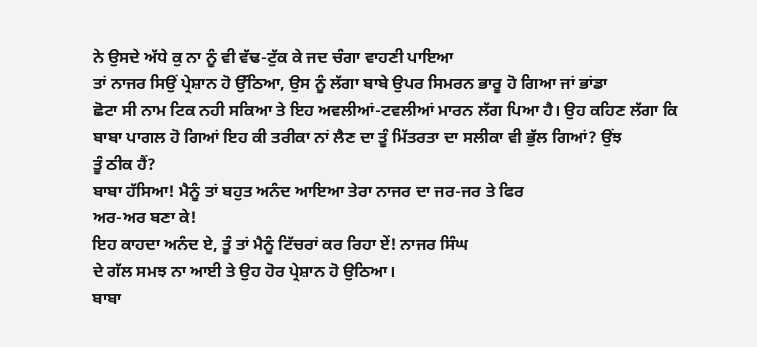ਨੇ ਉਸਦੇ ਅੱਧੇ ਕੁ ਨਾ ਨੂੰ ਵੀ ਵੱਢ-ਟੁੱਕ ਕੇ ਜਦ ਚੰਗਾ ਵਾਹਣੀ ਪਾਇਆ
ਤਾਂ ਨਾਜਰ ਸਿਉਂ ਪ੍ਰੇਸ਼ਾਨ ਹੋ ਉੱਠਿਆ, ਉਸ ਨੂੰ ਲੱਗਾ ਬਾਬੇ ਉਪਰ ਸਿਮਰਨ ਭਾਰੂ ਹੋ ਗਿਆ ਜਾਂ ਭਾਂਡਾ
ਛੋਟਾ ਸੀ ਨਾਮ ਟਿਕ ਨਹੀ ਸਕਿਆ ਤੇ ਇਹ ਅਵਲੀਆਂ-ਟਵਲੀਆਂ ਮਾਰਨ ਲੱਗ ਪਿਆ ਹੈ। ਉਹ ਕਹਿਣ ਲੱਗਾ ਕਿ
ਬਾਬਾ ਪਾਗਲ ਹੋ ਗਿਆਂ ਇਹ ਕੀ ਤਰੀਕਾ ਨਾਂ ਲੈਣ ਦਾ ਤੂੰ ਮਿੱਤਰਤਾ ਦਾ ਸਲੀਕਾ ਵੀ ਭੁੱਲ ਗਿਆਂ? ਉਂਝ
ਤੂੰ ਠੀਕ ਹੈਂ?
ਬਾਬਾ ਹੱਸਿਆ! ਮੈਨੂੰ ਤਾਂ ਬਹੁਤ ਅਨੰਦ ਆਇਆ ਤੇਰਾ ਨਾਜਰ ਦਾ ਜਰ-ਜਰ ਤੇ ਫਿਰ
ਅਰ-ਅਰ ਬਣਾ ਕੇ!
ਇਹ ਕਾਹਦਾ ਅਨੰਦ ਏ, ਤੂੰ ਤਾਂ ਮੈਨੂੰ ਟਿੱਚਰਾਂ ਕਰ ਰਿਹਾ ਏਂ! ਨਾਜਰ ਸਿੰਘ
ਦੇ ਗੱਲ ਸਮਝ ਨਾ ਆਈ ਤੇ ਉਹ ਹੋਰ ਪ੍ਰੇਸ਼ਾਨ ਹੋ ਉਠਿਆ।
ਬਾਬਾ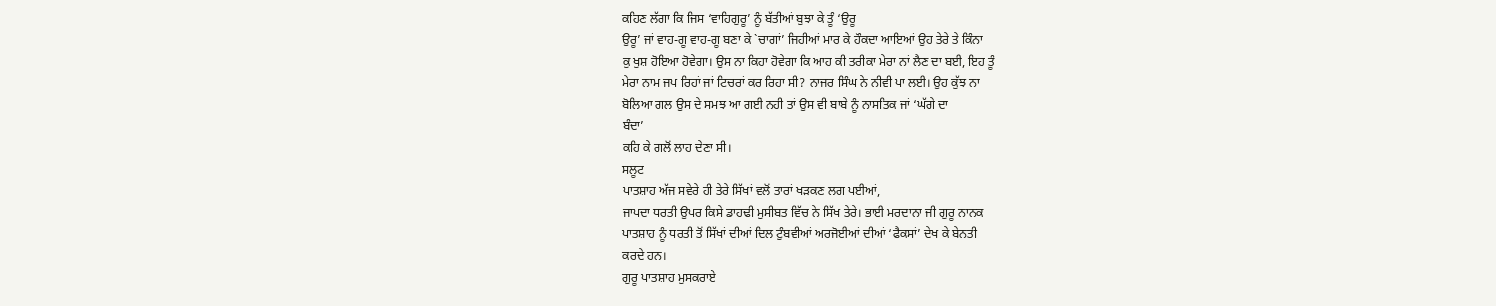ਕਹਿਣ ਲੱਗਾ ਕਿ ਜਿਸ ‘ਵਾਹਿਗੁਰੂ’ ਨੂੰ ਬੱਤੀਆਂ ਬੁਝਾ ਕੇ ਤੂੰ ‘ਉਰੂ
ਉਰੂ’ ਜਾਂ ਵਾਹ-ਗੂ ਵਾਹ-ਗੂ ਬਣਾ ਕੇ `ਚਾਗਾਂ’ ਜਿਹੀਆਂ ਮਾਰ ਕੇ ਹੌਕਦਾ ਆਇਆਂ ਉਹ ਤੇਰੇ ਤੇ ਕਿੰਨਾ
ਕੁ ਖੁਸ਼ ਹੋਇਆ ਹੋਵੇਗਾ। ਉਸ ਨਾ ਕਿਹਾ ਹੋਵੇਗਾ ਕਿ ਆਹ ਕੀ ਤਰੀਕਾ ਮੇਰਾ ਨਾਂ ਲੈਣ ਦਾ ਬਈ, ਇਹ ਤੂੰ
ਮੇਰਾ ਨਾਮ ਜਪ ਰਿਹਾਂ ਜਾਂ ਟਿਚਰਾਂ ਕਰ ਰਿਹਾ ਸੀ? ਨਾਜਰ ਸਿੰਘ ਨੇ ਨੀਵੀ ਪਾ ਲਈ। ਉਹ ਕੁੱਝ ਨਾ
ਬੋਲਿਆ ਗਲ ਉਸ ਦੇ ਸਮਝ ਆ ਗਈ ਨਹੀ ਤਾਂ ਉਸ ਵੀ ਬਾਬੇ ਨੂੰ ਨਾਸਤਿਕ ਜਾਂ ‘ਘੱਗੇ ਦਾ
ਬੰਦਾ’
ਕਹਿ ਕੇ ਗਲੋਂ ਲਾਹ ਦੇਣਾ ਸੀ।
ਸਲੂਟ
ਪਾਤਸ਼ਾਹ ਅੱਜ ਸਵੇਰੇ ਹੀ ਤੇਰੇ ਸਿੱਖਾਂ ਵਲੋਂ ਤਾਰਾਂ ਖੜਕਣ ਲਗ ਪਈਆਂ,
ਜਾਪਦਾ ਧਰਤੀ ਉਪਰ ਕਿਸੇ ਡਾਹਢੀ ਮੁਸੀਬਤ ਵਿੱਚ ਨੇ ਸਿੱਖ ਤੇਰੇ। ਭਾਈ ਮਰਦਾਨਾ ਜੀ ਗੁਰੂ ਨਾਨਕ
ਪਾਤਸ਼ਾਹ ਨੂੰ ਧਰਤੀ ਤੋਂ ਸਿੱਖਾਂ ਦੀਆਂ ਦਿਲ ਟੁੰਬਵੀਆਂ ਅਰਜੋਈਆਂ ਦੀਆਂ ‘ਫੈਕਸਾਂ’ ਦੇਖ ਕੇ ਬੇਨਤੀ
ਕਰਦੇ ਹਨ।
ਗੁਰੂ ਪਾਤਸ਼ਾਹ ਮੁਸਕਰਾਏ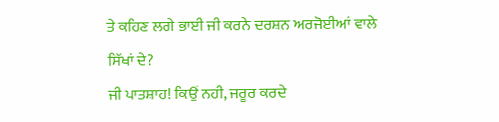ਤੇ ਕਹਿਣ ਲਗੇ ਭਾਈ ਜੀ ਕਰਨੇ ਦਰਸ਼ਨ ਅਰਜੋਈਆਂ ਵਾਲੇ
ਸਿੱਖਾਂ ਦੇ?
ਜੀ ਪਾਤਸ਼ਾਹ! ਕਿਉਂ ਨਹੀ, ਜਰੂਰ ਕਰਦੇ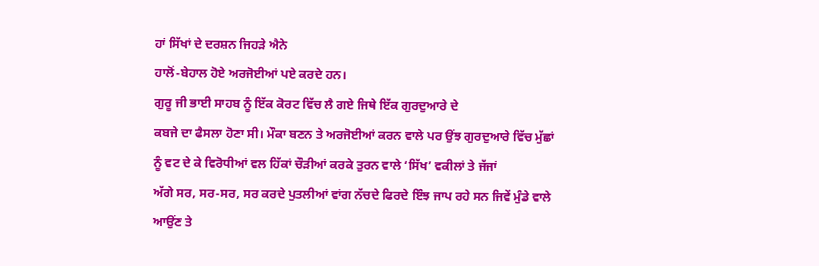ਹਾਂ ਸਿੱਖਾਂ ਦੇ ਦਰਸ਼ਨ ਜਿਹੜੇ ਐਨੇ
ਹਾਲੋਂ-ਬੇਹਾਲ ਹੋਏ ਅਰਜੋਈਆਂ ਪਏ ਕਰਦੇ ਹਨ।
ਗੁਰੂ ਜੀ ਭਾਈ ਸਾਹਬ ਨੂੰ ਇੱਕ ਕੋਰਟ ਵਿੱਚ ਲੈ ਗਏ ਜਿਥੇ ਇੱਕ ਗੁਰਦੁਆਰੇ ਦੇ
ਕਬਜੇ ਦਾ ਫੈਸਲਾ ਹੋਣਾ ਸੀ। ਮੌਕਾ ਬਣਨ ਤੇ ਅਰਜੋਈਆਂ ਕਰਨ ਵਾਲੇ ਪਰ ਉਂਝ ਗੁਰਦੁਆਰੇ ਵਿੱਚ ਮੁੱਛਾਂ
ਨੂੰ ਵਟ ਦੇ ਕੇ ਵਿਰੋਧੀਆਂ ਵਲ ਹਿੱਕਾਂ ਚੌੜੀਆਂ ਕਰਕੇ ਤੁਰਨ ਵਾਲੇ ‘ਸਿੱਖ’ ਵਕੀਲਾਂ ਤੇ ਜੱਜਾਂ
ਅੱਗੇ ਸਰ, ਸਰ-ਸਰ, ਸਰ ਕਰਦੇ ਪੁਤਲੀਆਂ ਵਾਂਗ ਨੱਚਦੇ ਫਿਰਦੇ ਇੰਝ ਜਾਪ ਰਹੇ ਸਨ ਜਿਵੇਂ ਮੁੰਡੇ ਵਾਲੇ
ਆਉਂਣ ਤੇ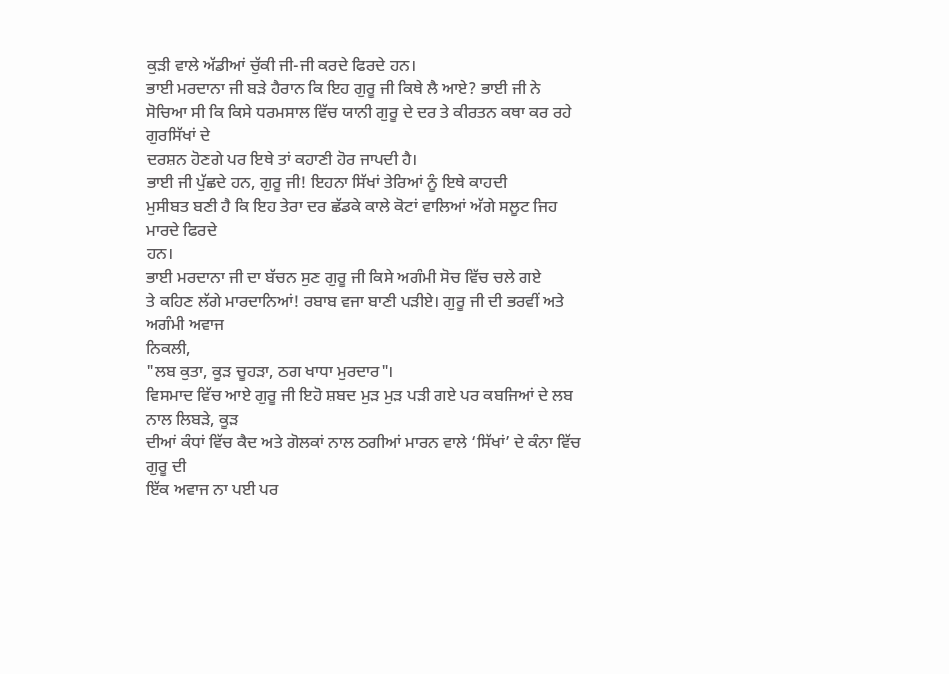ਕੁੜੀ ਵਾਲੇ ਅੱਡੀਆਂ ਚੁੱਕੀ ਜੀ-ਜੀ ਕਰਦੇ ਫਿਰਦੇ ਹਨ।
ਭਾਈ ਮਰਦਾਨਾ ਜੀ ਬੜੇ ਹੈਰਾਨ ਕਿ ਇਹ ਗੁਰੂ ਜੀ ਕਿਥੇ ਲੈ ਆਏ? ਭਾਈ ਜੀ ਨੇ
ਸੋਚਿਆ ਸੀ ਕਿ ਕਿਸੇ ਧਰਮਸਾਲ ਵਿੱਚ ਯਾਨੀ ਗੁਰੂ ਦੇ ਦਰ ਤੇ ਕੀਰਤਨ ਕਥਾ ਕਰ ਰਹੇ ਗੁਰਸਿੱਖਾਂ ਦੇ
ਦਰਸ਼ਨ ਹੋਣਗੇ ਪਰ ਇਥੇ ਤਾਂ ਕਹਾਣੀ ਹੋਰ ਜਾਪਦੀ ਹੈ।
ਭਾਈ ਜੀ ਪੁੱਛਦੇ ਹਨ, ਗੁਰੂ ਜੀ! ਇਹਨਾ ਸਿੱਖਾਂ ਤੇਰਿਆਂ ਨੂੰ ਇਥੇ ਕਾਹਦੀ
ਮੁਸੀਬਤ ਬਣੀ ਹੈ ਕਿ ਇਹ ਤੇਰਾ ਦਰ ਛੱਡਕੇ ਕਾਲੇ ਕੋਟਾਂ ਵਾਲਿਆਂ ਅੱਗੇ ਸਲੂਟ ਜਿਹ ਮਾਰਦੇ ਫਿਰਦੇ
ਹਨ।
ਭਾਈ ਮਰਦਾਨਾ ਜੀ ਦਾ ਬੱਚਨ ਸੁਣ ਗੁਰੂ ਜੀ ਕਿਸੇ ਅਗੰਮੀ ਸੋਚ ਵਿੱਚ ਚਲੇ ਗਏ
ਤੇ ਕਹਿਣ ਲੱਗੇ ਮਾਰਦਾਨਿਆਂ! ਰਬਾਬ ਵਜਾ ਬਾਣੀ ਪੜੀਏ। ਗੁਰੂ ਜੀ ਦੀ ਭਰਵੀਂ ਅਤੇ ਅਗੰਮੀ ਅਵਾਜ
ਨਿਕਲੀ,
"ਲਬ ਕੁਤਾ, ਕੂੜ ਚੂਹੜਾ, ਠਗ ਖਾਧਾ ਮੁਰਦਾਰ"।
ਵਿਸਮਾਦ ਵਿੱਚ ਆਏ ਗੁਰੂ ਜੀ ਇਹੋ ਸ਼ਬਦ ਮੁੜ ਮੁੜ ਪੜੀ ਗਏ ਪਰ ਕਬਜਿਆਂ ਦੇ ਲਬ ਨਾਲ ਲਿਬੜੇ, ਕੂੜ
ਦੀਆਂ ਕੰਧਾਂ ਵਿੱਚ ਕੈਦ ਅਤੇ ਗੋਲਕਾਂ ਨਾਲ ਠਗੀਆਂ ਮਾਰਨ ਵਾਲੇ ‘ਸਿੱਖਾਂ’ ਦੇ ਕੰਨਾ ਵਿੱਚ ਗੁਰੂ ਦੀ
ਇੱਕ ਅਵਾਜ ਨਾ ਪਈ ਪਰ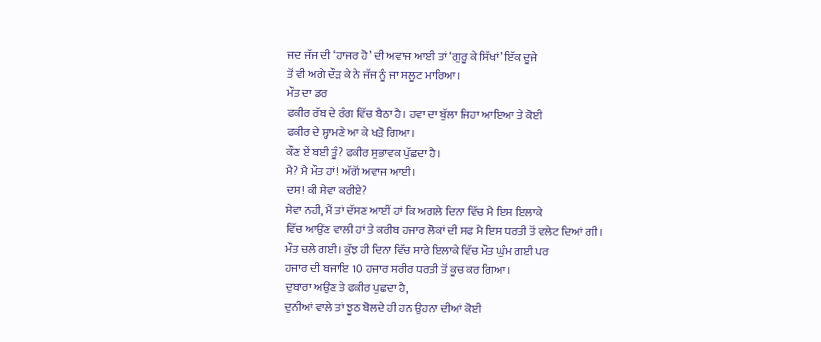ਜਦ ਜੱਜ ਦੀ ‘ਹਾਜਰ ਹੋ’ ਦੀ ਅਵਾਜ ਆਈ ਤਾਂ ‘ਗੁਰੂ ਕੇ ਸਿੱਖਾਂ’ ਇੱਕ ਦੂਜੇ
ਤੋਂ ਵੀ ਅਗੇ ਦੌੜ ਕੇ ਨੇ ਜੱਜ ਨੂੰ ਜਾ ਸਲੂਟ ਮਾਰਿਆ।
ਮੌਤ ਦਾ ਡਰ
ਫਕੀਰ ਰੱਬ ਦੇ ਰੰਗ ਵਿੱਚ ਬੈਠਾ ਹੈ। ਹਵਾ ਦਾ ਬੁੱਲਾ ਜਿਹਾ ਆਇਆ ਤੇ ਕੋਈ
ਫਕੀਰ ਦੇ ਸ੍ਹਾਮਣੇ ਆ ਕੇ ਖੜੋ ਗਿਆ।
ਕੌਣ ਏਂ ਬਈ ਤੂੰ? ਫਕੀਰ ਸੁਭਾਵਕ ਪੁੱਛਦਾ ਹੈ।
ਮੈ? ਮੈ ਮੌਤ ਹਾਂ! ਅੱਗੋਂ ਅਵਾਜ ਆਈ।
ਦਸ! ਕੀ ਸੇਵਾ ਕਰੀਏ?
ਸੇਵਾ ਨਹੀ, ਮੈਂ ਤਾਂ ਦੱਸਣ ਆਈਂ ਹਾਂ ਕਿ ਅਗਲੇ ਦਿਨਾ ਵਿੱਚ ਮੈ ਇਸ ਇਲਾਕੇ
ਵਿੱਚ ਆਉਂਣ ਵਾਲੀ ਹਾਂ ਤੇ ਕਰੀਬ ਹਜਾਰ ਲੋਕਾਂ ਦੀ ਸਫ ਮੈ ਇਸ ਧਰਤੀ ਤੋਂ ਵਲੇਟ ਦਿਆਂ ਗੀ।
ਮੌਤ ਚਲੇ ਗਈ। ਕੁੱਝ ਹੀ ਦਿਨਾ ਵਿੱਚ ਸਾਰੇ ਇਲਾਕੇ ਵਿੱਚ ਮੌਤ ਘੁੰਮ ਗਈ ਪਰ
ਹਜਾਰ ਦੀ ਬਜਾਇ 10 ਹਜਾਰ ਸਰੀਰ ਧਰਤੀ ਤੋਂ ਕੂਚ ਕਰ ਗਿਆ।
ਦੁਬਾਰਾ ਅਉਂਣ ਤੇ ਫਕੀਰ ਪੁਛਦਾ ਹੈ,
ਦੁਨੀਆਂ ਵਾਲੇ ਤਾਂ ਝੂਠ ਬੋਲਦੇ ਹੀ ਹਨ ਉਹਨਾ ਦੀਆਂ ਕੋਈ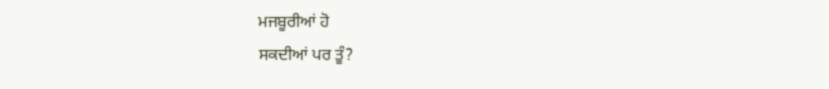ਮਜਬੂਰੀਆਂ ਹੋ
ਸਕਦੀਆਂ ਪਰ ਤੂੰ?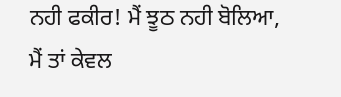ਨਹੀ ਫਕੀਰ! ਮੈਂ ਝੂਠ ਨਹੀ ਬੋਲਿਆ, ਮੈਂ ਤਾਂ ਕੇਵਲ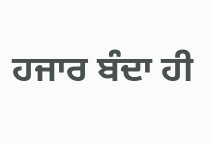ਹਜਾਰ ਬੰਦਾ ਹੀ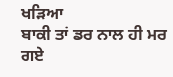ਖੜਿਆ
ਬਾਕੀ ਤਾਂ ਡਰ ਨਾਲ ਹੀ ਮਰ ਗਏ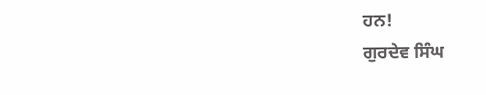ਹਨ!
ਗੁਰਦੇਵ ਸਿੰਘ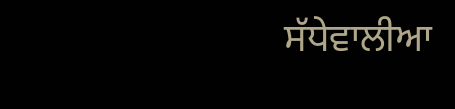ਸੱਧੇਵਾਲੀਆ